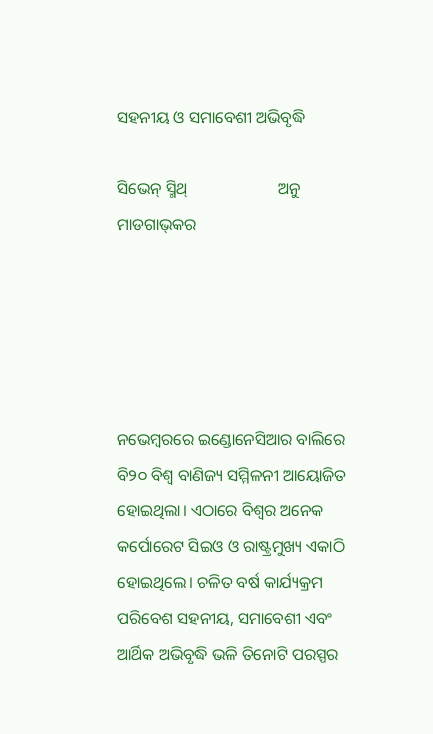ସହନୀୟ ଓ ସମାବେଶୀ ଅଭିବୃଦ୍ଧି

ସିଭେନ୍‌ ସ୍ମିଥ୍‌                      ଅନୁ ମାଡଗାଭ୍‌କର





ନଭେମ୍ବରରେ ଇଣ୍ଡୋନେସିଆର ବାଲିରେ ବି୨୦ ବିଶ୍ୱ ବାଣିଜ୍ୟ ସମ୍ମିଳନୀ ଆୟୋଜିତ ହୋଇଥିଲା। ଏଠାରେ ବିଶ୍ୱର ଅନେକ କର୍ପୋରେଟ ସିଇଓ ଓ ରାଷ୍ଟ୍ରମୁଖ୍ୟ ଏକାଠି ହୋଇଥିଲେ। ଚଳିତ ବର୍ଷ କାର୍ଯ୍ୟକ୍ରମ ପରିବେଶ ସହନୀୟ, ସମାବେଶୀ ଏବଂ ଆର୍ଥିକ ଅଭିବୃଦ୍ଧି ଭଳି ତିନୋଟି ପରସ୍ପର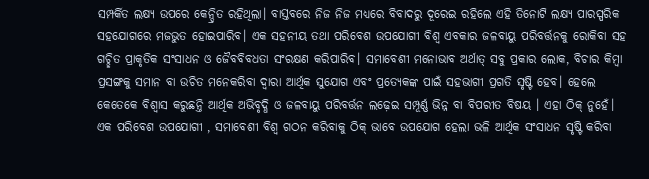ସମ୍ପର୍କିତ ଲକ୍ଷ୍ୟ ଉପରେ କେନ୍ଦ୍ରିତ ରହିଥିଲା। ବାସ୍ତବରେ ନିଜ ନିଜ ମଧ୍ୟରେ ବିବାଦରୁ ଦୂରେଇ ରହିଲେ ଏହି ତିନୋଟି ଲକ୍ଷ୍ୟ ପାରସ୍ପରିକ ସହଯୋଗରେ ମଜଭୁତ ହୋଇପାରିବ। ଏକ ସହନୀୟ ତଥା ପରିବେଶ ଉପଯୋଗୀ ବିଶ୍ୱ ଏବକାର ଜଳବାୟୁ ପରିବର୍ତ୍ତନକୁ ରୋକିବା ସହ ଗଚ୍ଛିତ ପ୍ରାକୃତିକ ସଂସାଧନ ଓ ଜୈବବିବଧତା ସଂରକ୍ଷଣ କରିପାରିବ। ସମାବେଶୀ ମନୋଭାବ ଅର୍ଥାତ୍‌ ସବୁ ପ୍ରକାର ଲୋକ, ବିଚାର କିମ୍ବା ପ୍ରସଙ୍ଗକୁ ସମାନ ବା ଉଚିତ ମନେକରିବା ଦ୍ୱାରା ଆର୍ଥିକ ସୁଯୋଗ ଏବଂ ପ୍ରତ୍ୟେକଙ୍କ ପାଇଁ ସହଭାଗୀ ପ୍ରଗତି ସୃଷ୍ଟି ହେବ। ହେଲେ କେତେକେ ବିଶ୍ୱାସ କରୁଛନ୍ତି ଆର୍ଥିକ ଅଭିବୃଦ୍ଧି ଓ ଜଳବାୟୁ ପରିବର୍ତ୍ତନ ଲଢ଼େଇ ସମ୍ପୂର୍ଣ୍ଣ ଭିନ୍ନ ବା ବିପରୀତ ବିଷୟ । ଏହା ଠିକ୍‌ ନୁହେଁ। ଏକ ପରିବେଶ ଉପଯୋଗୀ , ସମାବେଶୀ ବିଶ୍ୱ ଗଠନ କରିବାକୁ ଠିକ୍‌ ଭାବେ ଉପଯୋଗ ହେଲା ଭଳି ଆର୍ଥିକ ସଂସାଧନ ସୃଷ୍ଟି କରିବା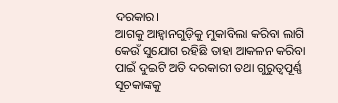ଦରକାର।
ଆଗକୁ ଆହ୍ବାନଗୁଡ଼ିକୁ ମୁକାବିଲା କରିବା ଲାଗି କେଉଁ ସୁଯୋଗ ରହିଛି ତାହା ଆକଳନ କରିବା ପାଇଁ ଦୁଇଟି ଅତି ଦରକାରୀ ତଥା ଗୁରୁତ୍ୱପୂର୍ଣ୍ଣ ସୂଚକାଙ୍କକୁ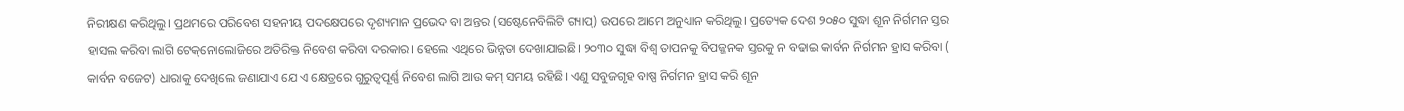ନିରୀକ୍ଷଣ କରିଥିଲୁ। ପ୍ରଥମରେ ପରିବେଶ ସହନୀୟ ପଦକ୍ଷେପରେ ଦୃଶ୍ୟମାନ ପ୍ରଭେଦ ବା ଅନ୍ତର (ସଷ୍ଟେନେବିଲିଟି ଗ୍ୟାପ୍‌) ଉପରେ ଆମେ ଅନୁଧ୍ୟାନ କରିଥିଲୁ। ପ୍ରତ୍ୟେକ ଦେଶ ୨୦୫୦ ସୁଦ୍ଧା ଶୂନ ନିର୍ଗମନ ସ୍ତର ହାସଲ କରିବା ଲାଗି ଟେକ୍‌ନୋଲୋଜିରେ ଅତିରିକ୍ତ ନିବେଶ କରିବା ଦରକାର। ହେଲେ ଏଥିରେ ଭିନ୍ନତା ଦେଖାଯାଇଛି। ୨୦୩୦ ସୁଦ୍ଧା ବିଶ୍ୱ ତାପନକୁ ବିପଜ୍ଜନକ ସ୍ତରକୁ ନ ବଢାଇ କାର୍ବନ ନିର୍ଗମନ ହ୍ରାସ କରିବା ( କାର୍ବନ ବଜେଟ) ଧାରାକୁ ଦେଖିଲେ ଜଣାଯାଏ ଯେ ଏ କ୍ଷେତ୍ରରେ ଗୁରୁତ୍ୱପୂର୍ଣ୍ଣ ନିବେଶ ଲାଗି ଆଉ କମ୍‌ ସମୟ ରହିଛି। ଏଣୁ ସବୁଜଗୃହ ବାଷ୍ପ ନିର୍ଗମନ ହ୍ରାସ କରି ଶୂନ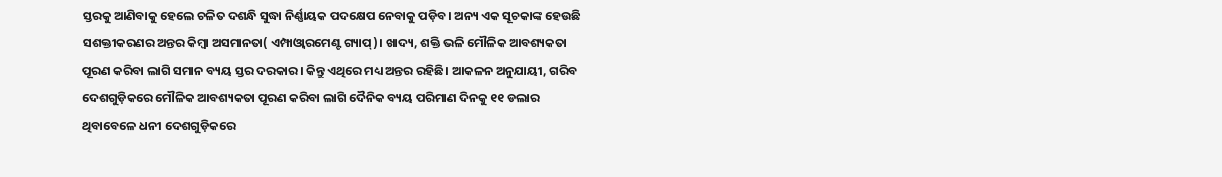ସ୍ତରକୁ ଆଣିବାକୁ ହେଲେ ଚଳିତ ଦଶନ୍ଧି ସୁଦ୍ଧା ନିର୍ଣ୍ଣାୟକ ପଦକ୍ଷେପ ନେବାକୁ ପଡ଼ିବ। ଅନ୍ୟ ଏକ ସୂଚକାଙ୍କ ହେଉଛି ସଶକ୍ତୀକରଣର ଅନ୍ତର କିମ୍ବା ଅସମାନତା( ଏମ୍ପାଓ୍ବାରମେଣ୍ଟ ଗ୍ୟାପ୍‌)। ଖାଦ୍ୟ, ଶକ୍ତି ଭଳି ମୌଳିକ ଆବଶ୍ୟକତା ପୂରଣ କରିବା ଲାଗି ସମାନ ବ୍ୟୟ ସ୍ତର ଦରକାର। କିନ୍ତୁ ଏଥିରେ ମଧ୍ୟ ଅନ୍ତର ରହିଛି। ଆକଳନ ଅନୁଯାୟୀ, ଗରିବ ଦେଶଗୁଡ଼ିକରେ ମୌଳିକ ଆବଶ୍ୟକତା ପୂରଣ କରିବା ଲାଗି ଦୈନିକ ବ୍ୟୟ ପରିମାଣ ଦିନକୁ ୧୧ ଡଲାର ଥିବାବେଳେ ଧନୀ ଦେଶଗୁଡ଼ିକରେ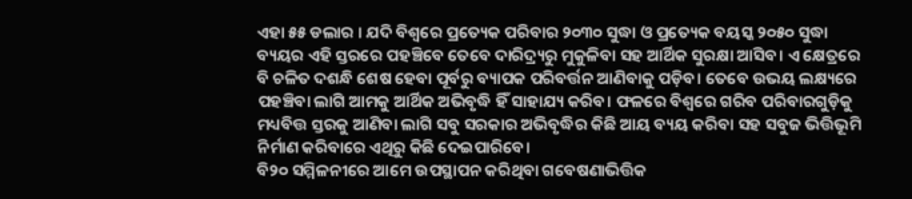ଏହା ୫୫ ଡଲାର । ଯଦି ବିଶ୍ୱରେ ପ୍ରତ୍ୟେକ ପରିବାର ୨୦୩୦ ସୁଦ୍ଧା ଓ ପ୍ରତ୍ୟେକ ବୟସ୍କ ୨୦୫୦ ସୁଦ୍ଧା ବ୍ୟୟର ଏହି ସ୍ତରରେ ପହଞ୍ଚିବେ ତେବେ ଦାରିଦ୍ର୍ୟରୁ ମୁକୁଳିବା ସହ ଆର୍ଥିକ ସୁରକ୍ଷା ଆସିବ। ଏ କ୍ଷେତ୍ରରେ ବି ଚଳିତ ଦଶନ୍ଧି ଶେଷ ହେବା ପୂର୍ବରୁ ବ୍ୟାପକ ପରିବର୍ତ୍ତନ ଆଣିବାକୁ ପଡ଼ିବ। ତେବେ ଉଭୟ ଲକ୍ଷ୍ୟରେ ପହଞ୍ଚିବା ଲାଗି ଆମକୁ ଆର୍ଥିକ ଅଭିବୃଦ୍ଧି ହିଁ ସାହାଯ୍ୟ କରିବ। ଫଳରେ ବିଶ୍ୱରେ ଗରିବ ପରିବାରଗୁଡ଼ିକୁ ମଧ୍ୟବିତ୍ତ ସ୍ତରକୁ ଆଣିବା ଲାଗି ସବୁ ସରକାର ଅଭିବୃଦ୍ଧିର କିଛି ଆୟ ବ୍ୟୟ କରିବା ସହ ସବୁଜ ଭିତ୍ତିଭୂମି ନିର୍ମାଣ କରିବାରେ ଏଥିରୁ କିଛି ଦେଇପାରିବେ।
ବି୨୦ ସମ୍ମିଳନୀରେ ଆମେ ଉପସ୍ଥାପନ କରିଥିବା ଗବେଷଣାଭିତ୍ତିକ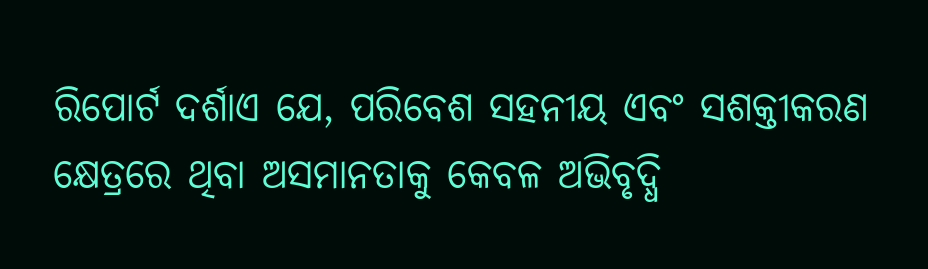ରିପୋର୍ଟ ଦର୍ଶାଏ ଯେ, ପରିବେଶ ସହନୀୟ ଏବଂ ସଶକ୍ତୀକରଣ କ୍ଷେତ୍ରରେ ଥିବା ଅସମାନତାକୁ କେବଳ ଅଭିବୃଦ୍ଧି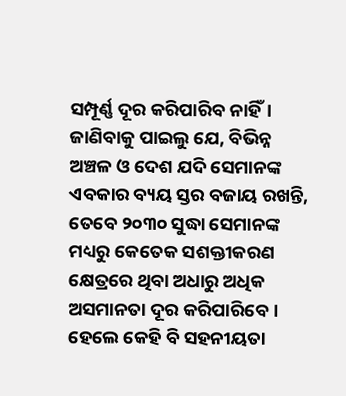ସମ୍ପୂର୍ଣ୍ଣ ଦୂର କରିପାରିବ ନାହିଁ। ଜାଣିବାକୁ ପାଇଲୁ ଯେ, ବିଭିନ୍ନ ଅଞ୍ଚଳ ଓ ଦେଶ ଯଦି ସେମାନଙ୍କ ଏବକାର ବ୍ୟୟ ସ୍ତର ବଜାୟ ରଖନ୍ତି, ତେବେ ୨୦୩୦ ସୁଦ୍ଧା ସେମାନଙ୍କ ମଧ୍ୟରୁ କେତେକ ସଶକ୍ତୀକରଣ କ୍ଷେତ୍ରରେ ଥିବା ଅଧାରୁ ଅଧିକ ଅସମାନତା ଦୂର କରିପାରିବେ। ହେଲେ କେହି ବି ସହନୀୟତା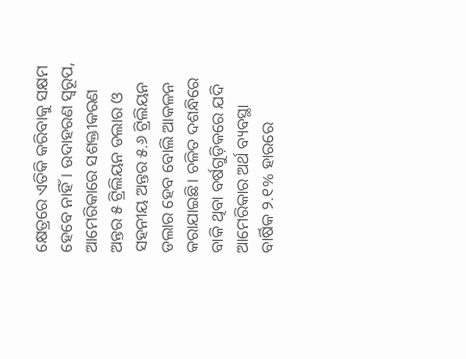କ୍ଷେତ୍ରରେ ଏତିକି କରିବାକୁ ସକ୍ଷମ ହେବେ ନାହିଁ। ଉଦାହରଣ ସ୍ବରୂପ, ଆମେରିକାରେ ସଶକ୍ତୀକରଣ ଅନ୍ତର ୫ ଟ୍ରିଲିୟନ ଡଲାର ଓ ସହନୀୟ ଅନ୍ତର ୫.୬ ଟ୍ରିଲିୟନ ଡଲାର ହେବ ବୋଲି ଆକଳନ କରାଯାଇଛି। ଚଳିତ ଦଶନ୍ଧିରେ ବାକି ଥିବା ବର୍ଷଗୁଡ଼ିକରେ ଯଦି ଆମେରିକାର ଅର୍ଥ ବ୍ୟବସ୍ଥା ବାର୍ଷିକ ୨.୧% ହାରରେ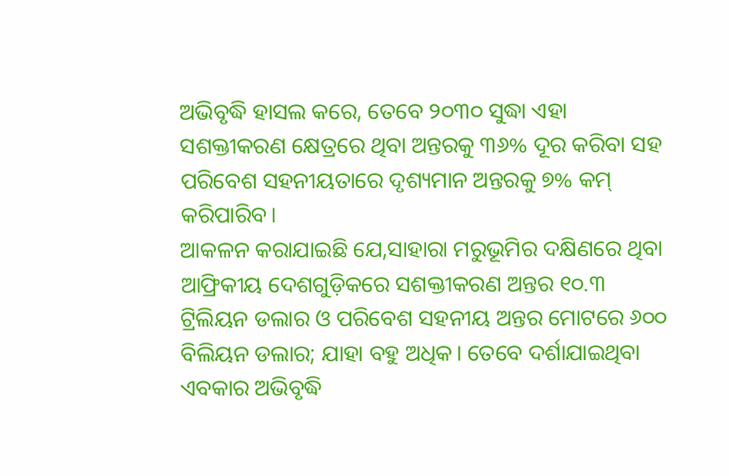ଅଭିବୃଦ୍ଧି ହାସଲ କରେ, ତେବେ ୨୦୩୦ ସୁଦ୍ଧା ଏହା ସଶକ୍ତୀକରଣ କ୍ଷେତ୍ରରେ ଥିବା ଅନ୍ତରକୁ ୩୬% ଦୂର କରିବା ସହ ପରିବେଶ ସହନୀୟତାରେ ଦୃଶ୍ୟମାନ ଅନ୍ତରକୁ ୭% କମ୍‌ କରିପାରିବ।
ଆକଳନ କରାଯାଇଛି ଯେ,ସାହାରା ମରୁଭୂମିର ଦକ୍ଷିଣରେ ଥିବା ଆଫ୍ରିକୀୟ ଦେଶଗୁଡ଼ିକରେ ସଶକ୍ତୀକରଣ ଅନ୍ତର ୧୦.୩ ଟ୍ରିଲିୟନ ଡଲାର ଓ ପରିବେଶ ସହନୀୟ ଅନ୍ତର ମୋଟରେ ୬୦୦ ବିଲିୟନ ଡଲାର; ଯାହା ବହୁ ଅଧିକ। ତେବେ ଦର୍ଶାଯାଇଥିବା ଏବକାର ଅଭିବୃଦ୍ଧି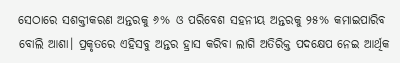ସେଠାରେ ସଶକ୍ତୀକରଣ ଅନ୍ତରକୁ ୬% ଓ ପରିବେଶ ସହନୀୟ ଅନ୍ତରକୁ ୨୫% କମାଇପାରିବ ବୋଲି ଆଶା। ପ୍ରକୃତରେ ଏହିସବୁ ଅନ୍ତର ହ୍ରାସ କରିବା ଲାଗି ଅତିରିକ୍ତ ପଦକ୍ଷେପ ନେଇ ଆର୍ଥିକ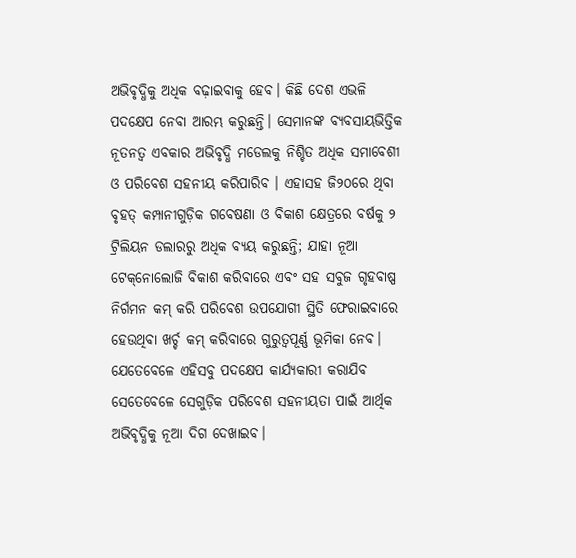ଅଭିବୃଦ୍ଧିକୁ ଅଧିକ ବଢ଼ାଇବାକୁ ହେବ। କିଛି ଦେଶ ଏଭଳି ପଦକ୍ଷେପ ନେବା ଆରମ୍ଭ କରୁଛନ୍ତି। ସେମାନଙ୍କ ବ୍ୟବସାୟଭିତ୍ତିକ ନୂତନତ୍ୱ ଏବକାର ଅଭିବୃଦ୍ଧି ମଡେଲକୁ ନିଶ୍ଚିତ ଅଧିକ ସମାବେଶୀ ଓ ପରିବେଶ ସହନୀୟ କରିପାରିବ । ଏହାସହ ଜି୨୦ରେ ଥିବା ବୃହତ୍‌ କମ୍ପାନୀଗୁଡ଼ିକ ଗବେଷଣା ଓ ବିକାଶ କ୍ଷେତ୍ରରେ ବର୍ଷକୁ ୨ ଟ୍ରିଲିୟନ ଡଲାରରୁ ଅଧିକ ବ୍ୟୟ କରୁଛନ୍ତି; ଯାହା ନୂଆ ଟେକ୍‌ନୋଲୋଜି ବିକାଶ କରିବାରେ ଏବଂ ସହ ସବୁଜ ଗୃହବାଷ୍ପ ନିର୍ଗମନ କମ୍‌ କରି ପରିବେଶ ଉପଯୋଗୀ ସ୍ଥିତି ଫେରାଇବାରେ ହେଉଥିବା ଖର୍ଚ୍ଚ କମ୍‌ କରିବାରେ ଗୁରୁତ୍ୱପୂର୍ଣ୍ଣ ଭୂମିକା ନେବ। ଯେତେବେଳେ ଏହିସବୁ ପଦକ୍ଷେପ କାର୍ଯ୍ୟକାରୀ କରାଯିବ ସେତେବେଳେ ସେଗୁଡ଼ିକ ପରିବେଶ ସହନୀୟତା ପାଇଁ ଆର୍ଥିକ ଅଭିବୃଦ୍ଧିକୁ ନୂଆ ଦିଗ ଦେଖାଇବ।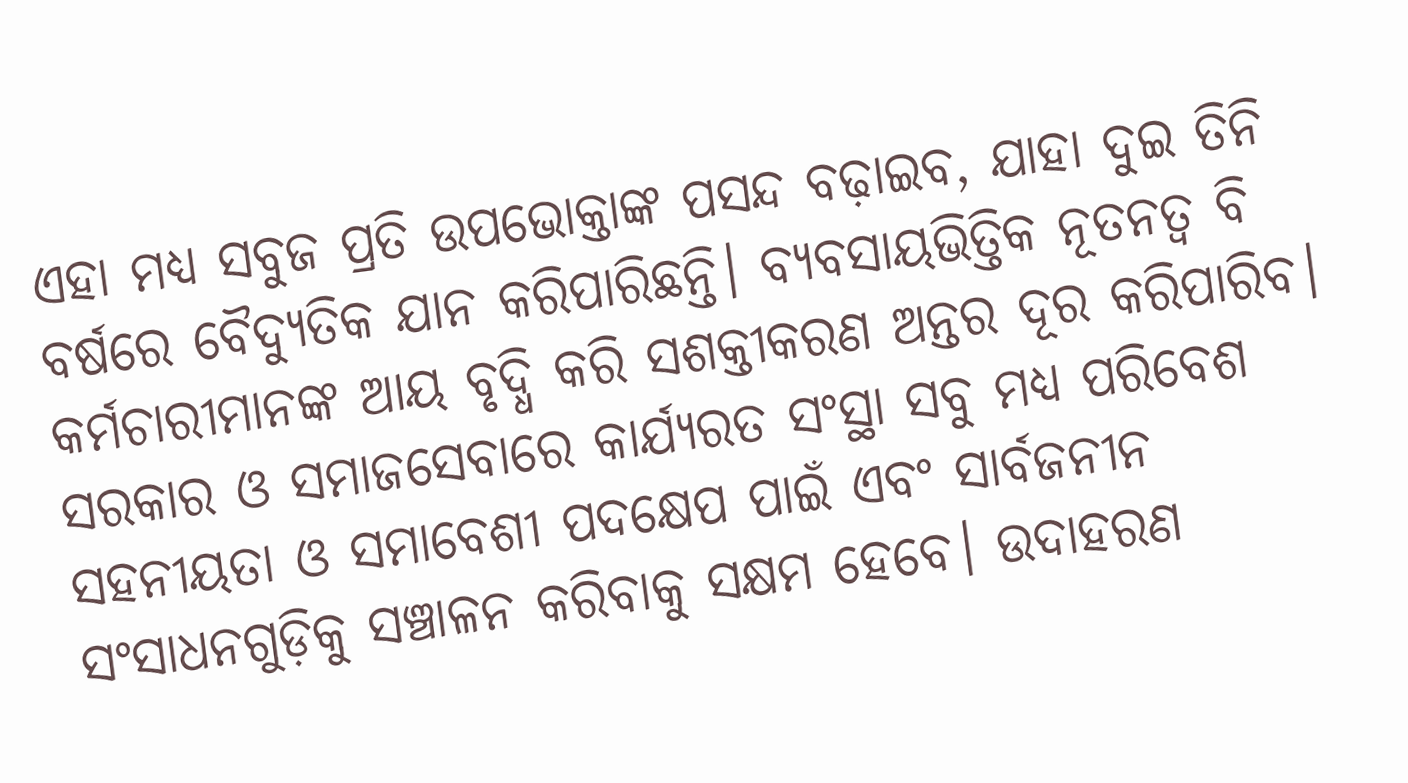ଏହା ମଧ୍ୟ ସବୁଜ ପ୍ରତି ଉପଭୋକ୍ତାଙ୍କ ପସନ୍ଦ ବଢ଼ାଇବ, ଯାହା ଦୁଇ ତିନି ବର୍ଷରେ ବୈଦ୍ୟୁତିକ ଯାନ କରିପାରିଛନ୍ତି। ବ୍ୟବସାୟଭିତ୍ତିକ ନୂତନତ୍ୱ ବି କର୍ମଚାରୀମାନଙ୍କ ଆୟ ବୃଦ୍ଧି କରି ସଶକ୍ତୀକରଣ ଅନ୍ତର ଦୂର କରିପାରିବ। ସରକାର ଓ ସମାଜସେବାରେ କାର୍ଯ୍ୟରତ ସଂସ୍ଥା ସବୁ ମଧ୍ୟ ପରିବେଶ ସହନୀୟତା ଓ ସମାବେଶୀ ପଦକ୍ଷେପ ପାଇଁ ଏବଂ ସାର୍ବଜନୀନ ସଂସାଧନଗୁଡ଼ିକୁ ସଞ୍ଚାଳନ କରିବାକୁ ସକ୍ଷମ ହେବେ। ଉଦାହରଣ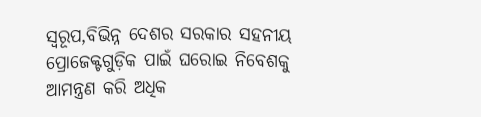ସ୍ବରୂପ,ବିଭିନ୍ନ ଦେଶର ସରକାର ସହନୀୟ ପ୍ରୋଜେକ୍ଟଗୁଡ଼ିକ ପାଇଁ ଘରୋଇ ନିବେଶକୁ ଆମନ୍ତ୍ରଣ କରି ଅଧିକ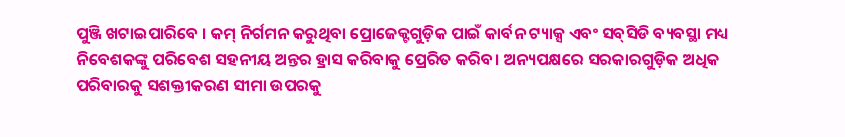ପୁଞ୍ଜି ଖଟାଇପାରିବେ । କମ୍‌ ନିର୍ଗମନ କରୁଥିବା ପ୍ରୋଜେକ୍ଟଗୁଡ଼ିକ ପାଇଁ କାର୍ବନ ଟ୍ୟାକ୍ସ ଏବଂ ସବ୍‌ସିଡି ବ୍ୟବସ୍ଥା ମଧ୍ୟ ନିବେଶକଙ୍କୁ ପରିବେଶ ସହନୀୟ ଅନ୍ତର ହ୍ରାସ କରିବାକୁ ପ୍ରେରିତ କରିବ। ଅନ୍ୟପକ୍ଷରେ ସରକାରଗୁଡ଼ିକ ଅଧିକ ପରିବାରକୁ ସଶକ୍ତୀକରଣ ସୀମା ଉପରକୁ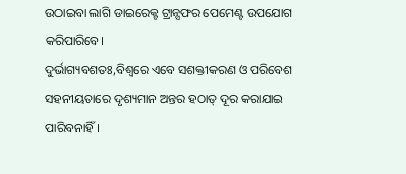ଉଠାଇବା ଲାଗି ଡାଇରେକ୍ଟ ଟ୍ରାନ୍ସଫର ପେମେଣ୍ଟ ଉପଯୋଗ କରିପାରିବେ।
ଦୁର୍ଭାଗ୍ୟବଶତଃ,ବିଶ୍ୱରେ ଏବେ ସଶକ୍ତୀକରଣ ଓ ପରିବେଶ ସହନୀୟତାରେ ଦୃଶ୍ୟମାନ ଅନ୍ତର ହଠାତ୍‌ ଦୂର କରାଯାଇ ପାରିବନାହିଁ।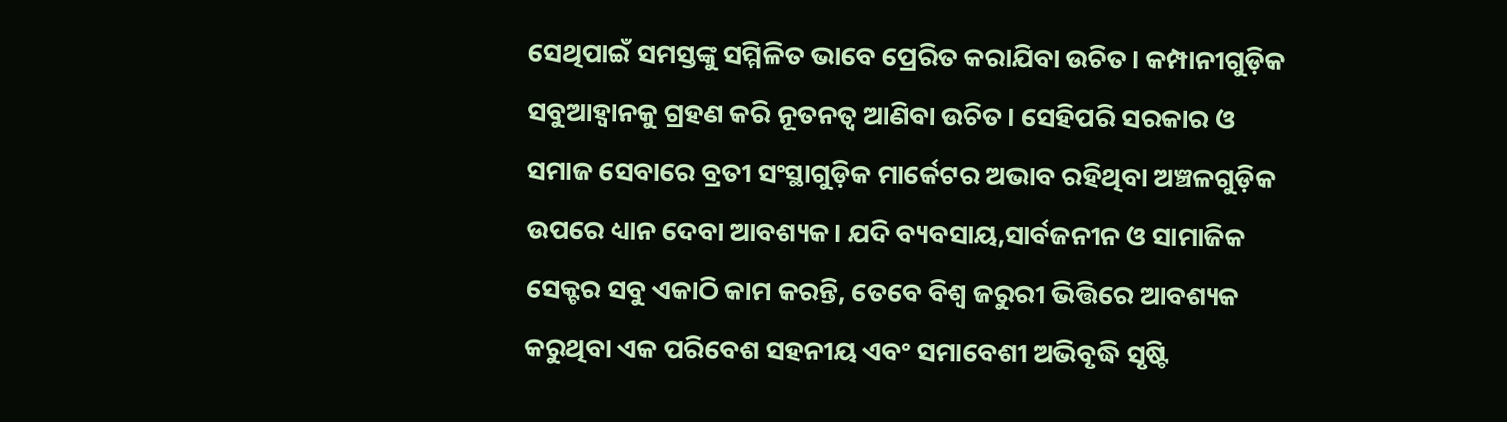ସେଥିପାଇଁ ସମସ୍ତଙ୍କୁ ସମ୍ମିଳିତ ଭାବେ ପ୍ରେରିତ କରାଯିବା ଉଚିତ। କମ୍ପାନୀଗୁଡ଼ିକ ସବୁଆହ୍ବାନକୁ ଗ୍ରହଣ କରି ନୂତନତ୍ୱ ଆଣିବା ଉଚିତ। ସେହିପରି ସରକାର ଓ ସମାଜ ସେବାରେ ବ୍ରତୀ ସଂସ୍ଥାଗୁଡ଼ିକ ମାର୍କେଟର ଅଭାବ ରହିଥିବା ଅଞ୍ଚଳଗୁଡ଼ିକ ଉପରେ ଧ୍ୟାନ ଦେବା ଆବଶ୍ୟକ। ଯଦି ବ୍ୟବସାୟ,ସାର୍ବଜନୀନ ଓ ସାମାଜିକ ସେକ୍ଟର ସବୁ ଏକାଠି କାମ କରନ୍ତି, ତେବେ ବିଶ୍ୱ ଜରୁରୀ ଭିତ୍ତିରେ ଆବଶ୍ୟକ କରୁଥିବା ଏକ ପରିବେଶ ସହନୀୟ ଏବଂ ସମାବେଶୀ ଅଭିବୃଦ୍ଧି ସୃଷ୍ଟି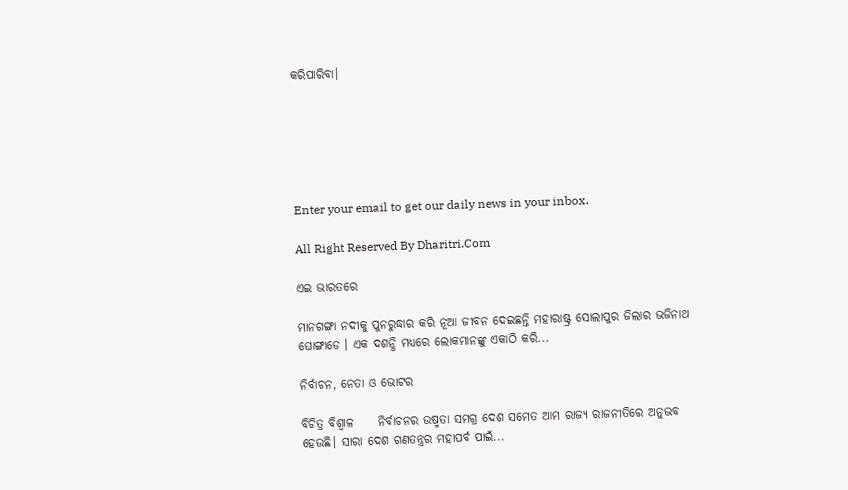କରିପାରିବା।






Enter your email to get our daily news in your inbox.

All Right Reserved By Dharitri.Com

ଏଇ ଭାରତରେ

ମାନଗଙ୍ଗା ନଦୀକୁ ପୁନରୁଦ୍ଧାର କରି ନୂଆ ଜୀବନ ଦେଇଛନ୍ତି ମହାରାଷ୍ଟ୍ର ସୋଲାପୁର ଜିଲାର ଭଜିନାଥ ଘୋଙ୍ଗାଡେ । ଏକ ଦଶନ୍ଧି ମଧ୍ୟରେ ଲୋକମାନଙ୍କୁ ଏକାଠି କରି...

ନିର୍ବାଚନ, ନେତା ଓ ଭୋଟର

ବିଚିତ୍ର ବିଶ୍ୱାଳ     ନିର୍ବାଚନର ଉଷ୍ମତା ସମଗ୍ର ଦେଶ ସମେତ ଆମ ରାଜ୍ୟ ରାଜନୀତିରେ ଅନୁଭବ ହେଉଛି। ସାରା ଦେଶ ଗଣତନ୍ତ୍ରର ମହାପର୍ବ ପାଇଁ...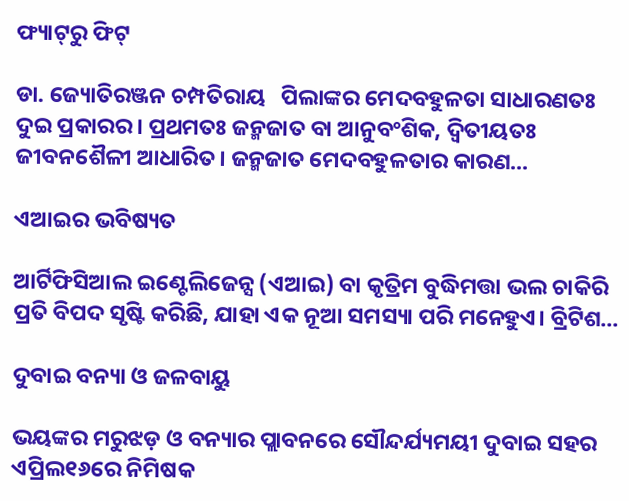ଫ୍ୟାଟ୍‌ରୁ ଫିଟ୍‌

ଡା. ଜ୍ୟୋତିରଞ୍ଜନ ଚମ୍ପତିରାୟ   ପିଲାଙ୍କର ମେଦବହୁଳତା ସାଧାରଣତଃ ଦୁଇ ପ୍ରକାରର। ପ୍ରଥମତଃ ଜନ୍ମଜାତ ବା ଆନୁବଂଶିକ, ଦ୍ୱିତୀୟତଃ ଜୀବନଶୈଳୀ ଆଧାରିତ। ଜନ୍ମଜାତ ମେଦବହୁଳତାର କାରଣ...

ଏଆଇର ଭବିଷ୍ୟତ

ଆର୍ଟିଫିସିଆଲ ଇଣ୍ଟେଲିଜେନ୍ସ (ଏଆଇ) ବା କୃତ୍ରିମ ବୁଦ୍ଧିମତ୍ତା ଭଲ ଚାକିରି ପ୍ରତି ବିପଦ ସୃଷ୍ଟି କରିଛି, ଯାହା ଏକ ନୂଆ ସମସ୍ୟା ପରି ମନେହୁଏ। ବ୍ରିଟିଶ...

ଦୁବାଇ ବନ୍ୟା ଓ ଜଳବାୟୁ

ଭୟଙ୍କର ମରୁଝଡ଼ ଓ ବନ୍ୟାର ପ୍ଲାବନରେ ସୌନ୍ଦର୍ଯ୍ୟମୟୀ ଦୁବାଇ ସହର ଏପ୍ରିଲ୧୬ରେ ନିମିଷକ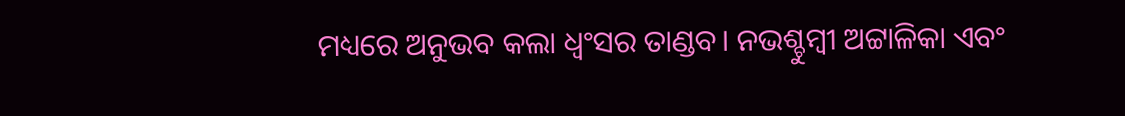ମଧ୍ୟରେ ଅନୁଭବ କଲା ଧ୍ବଂସର ତାଣ୍ଡବ। ନଭଶ୍ଚୁମ୍ବୀ ଅଟ୍ଟାଳିକା ଏବଂ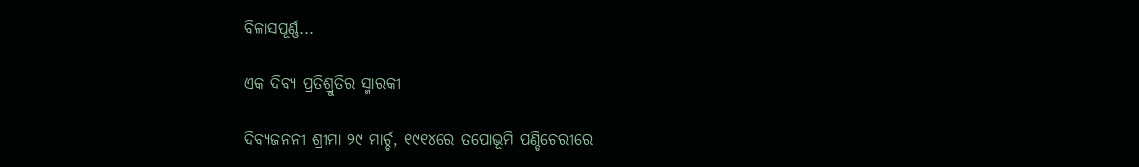ବିଳାସପୂର୍ଣ୍ଣ...

ଏକ ଦିବ୍ୟ ପ୍ରତିଶ୍ରୁତିର ସ୍ମାରକୀ

ଦିବ୍ୟଜନନୀ ଶ୍ରୀମା ୨୯ ମାର୍ଚ୍ଚ, ୧୯୧୪ରେ ତପୋଭୂମି ପଣ୍ଡିଚେରୀରେ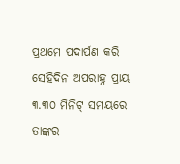ପ୍ରଥମେ ପଦାର୍ପଣ କରି ସେହିଦିନ ଅପରାହ୍ନ ପ୍ରାୟ ୩.୩୦ ମିନିଟ୍‌ ସମୟରେ ତାଙ୍କର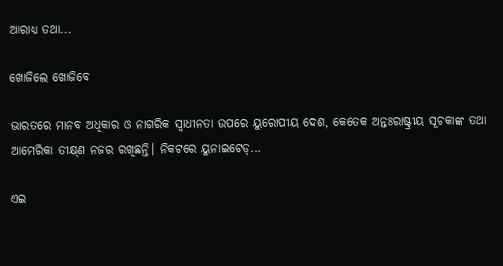ଆରାଧ୍ୟ ତଥା...

ଖୋଜିଲେ ଖୋଜିବେ

ଭାରତରେ ମାନବ ଅଧିକାର ଓ ନାଗରିକ ସ୍ବାଧୀନତା ଉପରେ ୟୁରୋପୀୟ ଦେଶ, କେତେକ ଅନ୍ତଃରାଷ୍ଟ୍ରୀୟ ସୂଚକାଙ୍କ ତଥା ଆମେରିକା ତୀକ୍ଷ୍‌ଣ ନଜର ରଖିଛନ୍ତି। ନିକଟରେ ୟୁନାଇଟେଡ୍‌...

ଏଇ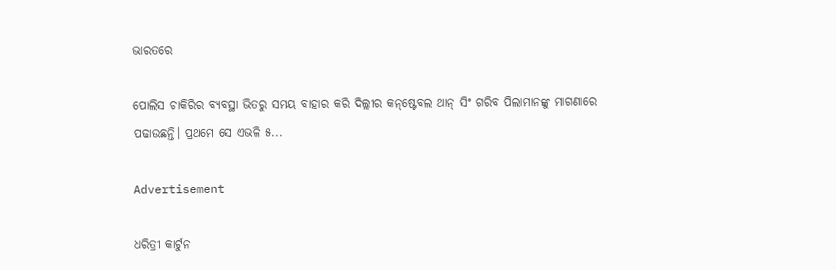ଭାରତରେ

ପୋଲିସ ଚାକିରିର ବ୍ୟବସ୍ଥା ଭିତରୁ ସମୟ ବାହାର କରି ଦିଲ୍ଲୀର କନ୍‌ଷ୍ଟେବଲ ଥାନ୍‌ ସିଂ ଗରିବ ପିଲାମାନଙ୍କୁ ମାଗଣାରେ ପଢାଉଛନ୍ତି। ପ୍ରଥମେ ସେ ଏଭଳି ୫...

Advertisement

ଧରିତ୍ରୀ କାର୍ଟୁନ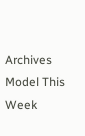Archives
Model This Week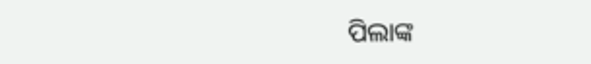ପିଲାଙ୍କ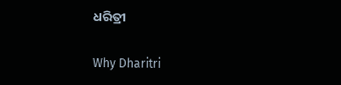ଧରିତ୍ରୀ

Why Dharitri